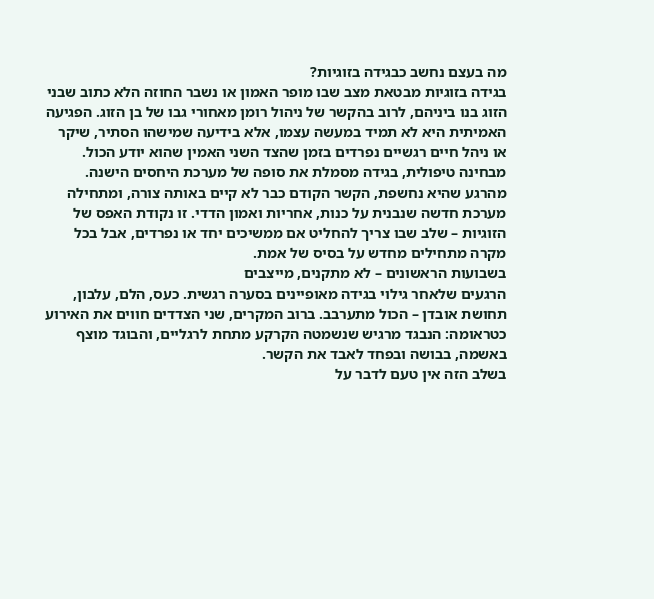מה בעצם נחשב כבגידה בזוגיות?
בגידה בזוגיות מבטאת מצב שבו מופר האמון או נשבר החוזה הלא כתוב שבני הזוג בנו ביניהם, לרוב בהקשר של ניהול רומן מאחורי גבו של בן הזוג. הפגיעה האמיתית היא לא תמיד במעשה עצמו, אלא בידיעה שמישהו הסתיר, שיקר או ניהל חיים רגשיים נפרדים בזמן שהצד השני האמין שהוא יודע הכול.
מבחינה טיפולית, בגידה מסמלת את סופה של מערכת היחסים הישנה. מהרגע שהיא נחשפת, הקשר הקודם כבר לא קיים באותה צורה, ומתחילה מערכת חדשה שנבנית על כנות, אחריות ואמון הדדי. זו נקודת האפס של הזוגיות – שלב שבו צריך להחליט אם ממשיכים יחד או נפרדים, אבל בכל מקרה מתחילים מחדש על בסיס של אמת.
בשבועות הראשונים – לא מתקנים, מייצבים
הרגעים שלאחר גילוי בגידה מאופיינים בסערה רגשית. כעס, הלם, עלבון, תחושת אובדן – הכול מתערבב. ברוב המקרים, שני הצדדים חווים את האירוע כטראומה: הנבגד מרגיש שנשמטה הקרקע מתחת לרגליים, והבוגד מוצף באשמה, בבושה ובפחד לאבד את הקשר.
בשלב הזה אין טעם לדבר על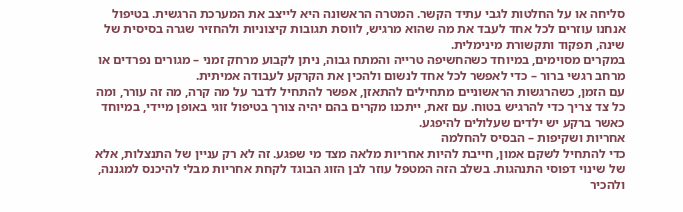סליחה או על החלטות לגבי עתיד הקשר. המטרה הראשונה היא לייצב את המערכת הרגשית. בטיפול אנחנו עוזרים לכל אחד לעבד את מה שהוא מרגיש, לווסת תגובות קיצוניות ולהחזיר שגרה בסיסית של שינה, תפקוד ותקשורת מינימלית.
במקרים מסוימים, במיוחד כשהחשיפה טרייה והמתח גבוה, ניתן לקבוע מרחק זמני – מגורים נפרדים או מרחב רגשי ברור – כדי לאפשר לכל אחד לנשום ולהכין את הקרקע לעבודה אמיתית.
עם הזמן, כשהרגשות הראשוניים מתחילים להתאזן, אפשר להתחיל לדבר על מה קרה, מה זה עורר, ומה כל צד צריך כדי להרגיש בטוח. עם זאת, ייתכנו מקרים בהם יהיה צורך בטיפול זוגי באופן מיידי, במיוחד כאשר ברקע יש ילדים שעלולים להיפגע.
אחריות ושקיפות – הבסיס להחלמה
כדי להתחיל לשקם אמון, חייבת להיות אחריות מלאה מצד מי שפגע. זה לא רק עניין של התנצלות, אלא של שינוי דפוסי התנהגות. בשלב הזה המטפל עוזר לבן הזוג הבוגד לקחת אחריות מבלי להיכנס למגננה, ולהכיר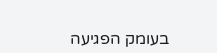בעומק הפגיעה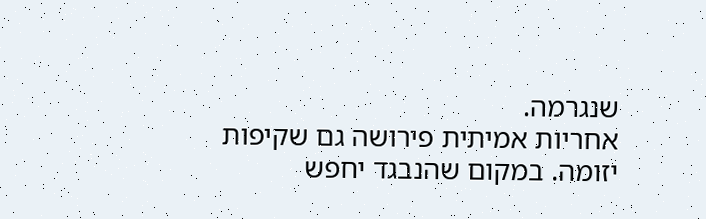שנגרמה.
אחריות אמיתית פירושה גם שקיפות יזומה. במקום שהנבגד יחפש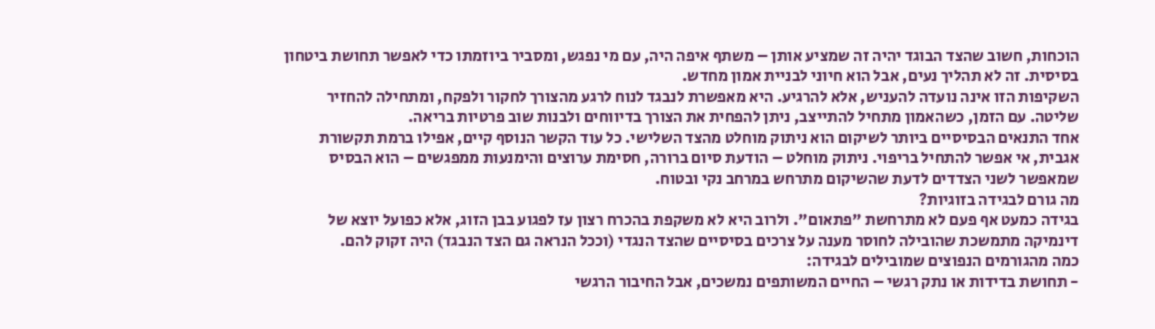הוכחות, חשוב שהצד הבוגד יהיה זה שמציע אותן – משתף איפה היה, עם מי נפגש, ומסביר ביוזמתו כדי לאפשר תחושת ביטחון בסיסית. זה לא תהליך נעים, אבל הוא חיוני לבניית אמון מחדש.
השקיפות הזו אינה נועדה להעניש, אלא להרגיע. היא מאפשרת לנבגד לנוח לרגע מהצורך לחקור ולפקח, ומתחילה להחזיר שליטה. עם הזמן, כשהאמון מתחיל להתייצב, ניתן להפחית את הצורך בדיווחים ולבנות שוב פרטיות בריאה.
אחד התנאים הבסיסיים ביותר לשיקום הוא ניתוק מוחלט מהצד השלישי. כל עוד הקשר הנוסף קיים, אפילו ברמת תקשורת אגבית, אי אפשר להתחיל בריפוי. ניתוק מוחלט – הודעת סיום ברורה, חסימת ערוצים והימנעות ממפגשים – הוא הבסיס שמאפשר לשני הצדדים לדעת שהשיקום מתרחש במרחב נקי ובטוח.
מה גורם לבגידה בזוגיות?
בגידה כמעט אף פעם לא מתרחשת "פתאום". ולרוב היא לא משקפת בהכרח רצון עז לפגוע בבן הזוג, אלא כפועל יוצא של דינמיקה מתמשכת שהובילה לחוסר מענה על צרכים בסיסיים שהצד הנגדי (וככל הנראה גם הצד הנבגד) היה זקוק להם.
כמה מהגורמים הנפוצים שמובילים לבגידה:
- תחושת בדידות או נתק רגשי – החיים המשותפים נמשכים, אבל החיבור הרגשי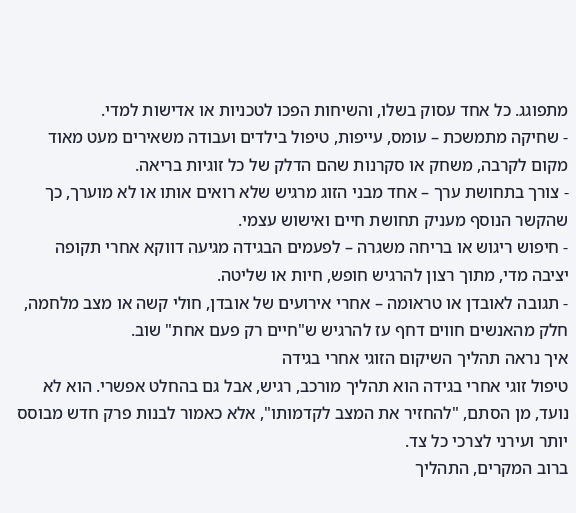מתפוגג. כל אחד עסוק בשלו, והשיחות הפכו לטכניות או אדישות למדי.
- שחיקה מתמשכת – עומס, עייפות, טיפול בילדים ועבודה משאירים מעט מאוד מקום לקרבה, משחק או סקרנות שהם הדלק של כל זוגיות בריאה.
- צורך בתחושת ערך – אחד מבני הזוג מרגיש שלא רואים אותו או לא מוערך, כך שהקשר הנוסף מעניק תחושת חיים ואישוש עצמי.
- חיפוש ריגוש או בריחה משגרה – לפעמים הבגידה מגיעה דווקא אחרי תקופה יציבה מדי, מתוך רצון להרגיש חופש, חיות או שליטה.
- תגובה לאובדן או טראומה – אחרי אירועים של אובדן, חולי קשה או מצב מלחמה, חלק מהאנשים חווים דחף עז להרגיש ש"חיים רק פעם אחת" שוב.
איך נראה תהליך השיקום הזוגי אחרי בגידה
טיפול זוגי אחרי בגידה הוא תהליך מורכב, רגיש, אבל גם בהחלט אפשרי. הוא לא נועד, מן הסתם, "להחזיר את המצב לקדמותו", אלא כאמור לבנות פרק חדש מבוסס יותר ועירני לצרכי כל צד.
ברוב המקרים, התהליך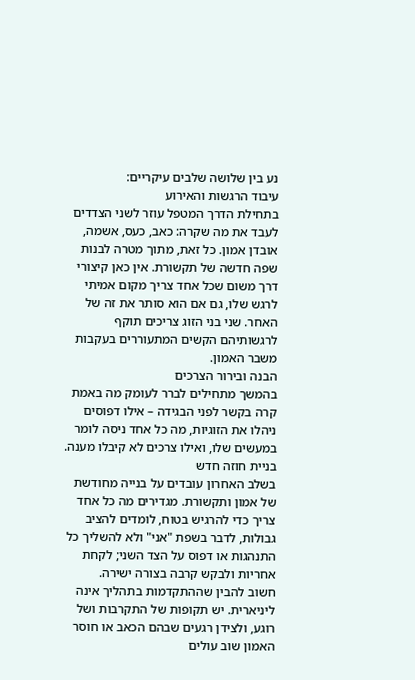נע בין שלושה שלבים עיקריים:
עיבוד הרגשות והאירוע
בתחילת הדרך המטפל עוזר לשני הצדדים לעבד את מה שקרה: כאב, כעס, אשמה, אובדן אמון. כל זאת, מתוך מטרה לבנות שפה חדשה של תקשורת. אין כאן קיצורי דרך משום שכל אחד צריך מקום אמיתי לרגש שלו, גם אם הוא סותר את זה של האחר. שני בני הזוג צריכים תוקף לרגשותיהם הקשים המתעוררים בעקבות משבר האמון.
הבנה ובירור הצרכים
בהמשך מתחילים לברר לעומק מה באמת קרה בקשר לפני הבגידה – אילו דפוסים ניהלו את הזוגיות, מה כל אחד ניסה לומר במעשים שלו, ואילו צרכים לא קיבלו מענה.
בניית חוזה חדש
בשלב האחרון עובדים על בנייה מחודשת של אמון ותקשורת. מגדירים מה כל אחד צריך כדי להרגיש בטוח, לומדים להציב גבולות, לדבר בשפת "אני" ולא להשליך כל התנהגות או דפוס על הצד השני; לקחת אחריות ולבקש קרבה בצורה ישירה.
חשוב להבין שההתקדמות בתהליך אינה ליניארית. יש תקופות של התקרבות ושל רוגע, ולצידן רגעים שבהם הכאב או חוסר האמון שוב עולים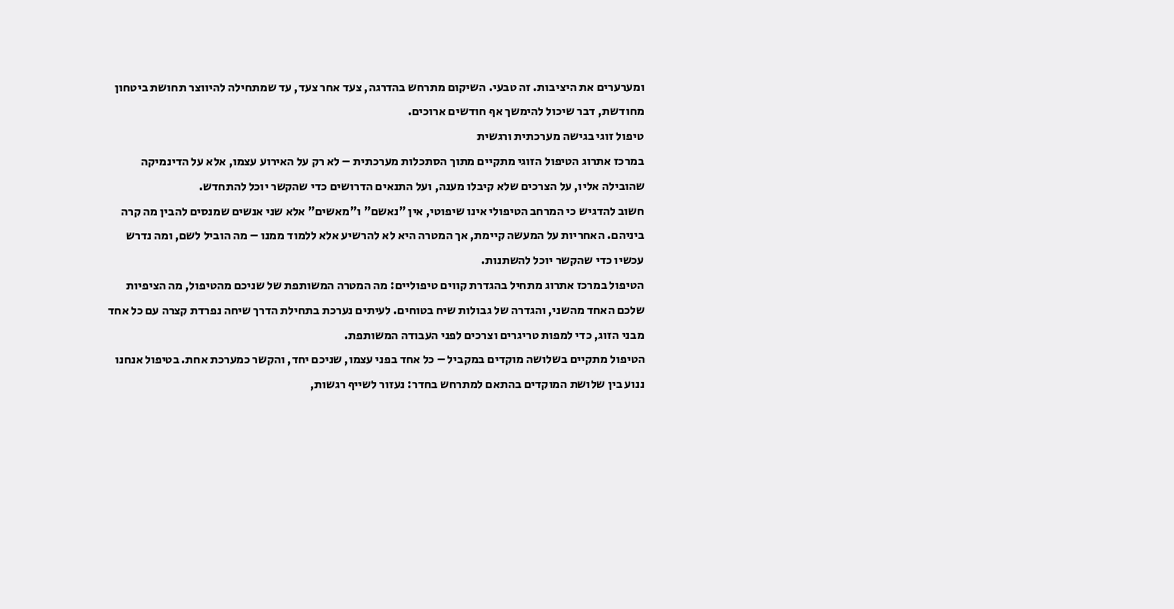ומערערים את היציבות. זה טבעי. השיקום מתרחש בהדרגה, צעד אחר צעד, עד שמתחילה להיווצר תחושת ביטחון מחודשת, דבר שיכול להימשך אף חודשים ארוכים.
טיפול זוגי בגישה מערכתית ורגשית
במרכז אתרוג הטיפול הזוגי מתקיים מתוך הסתכלות מערכתית – לא רק על האירוע עצמו, אלא על הדינמיקה שהובילה אליו, על הצרכים שלא קיבלו מענה, ועל התנאים הדרושים כדי שהקשר יוכל להתחדש.
חשוב להדגיש כי המרחב הטיפולי אינו שיפוטי, אין "נאשם" ו"מאשים" אלא שני אנשים שמנסים להבין מה קרה ביניהם. האחריות על המעשה קיימת, אך המטרה היא לא להרשיע אלא ללמוד ממנו – מה הוביל לשם, ומה נדרש עכשיו כדי שהקשר יוכל להשתנות.
הטיפול במרכז אתרוג מתחיל בהגדרת קווים טיפוליים: מה המטרה המשותפת של שניכם מהטיפול, מה הציפיות שלכם האחד מהשני, והגדרה של גבולות שיח בטוחים. לעיתים נערכת בתחילת הדרך שיחה נפרדת קצרה עם כל אחד מבני הזוג, כדי למפות טריגרים וצרכים לפני העבודה המשותפת.
הטיפול מתקיים בשלושה מוקדים במקביל – כל אחד בפני עצמו, שניכם יחד, והקשר כמערכת אחת. בטיפול אנחנו ננוע בין שלושת המוקדים בהתאם למתרחש בחדר: נעזור לשייף רגשות,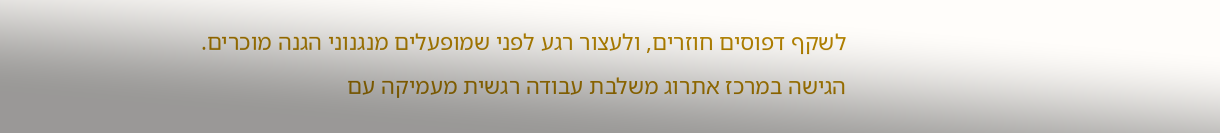לשקף דפוסים חוזרים, ולעצור רגע לפני שמופעלים מנגנוני הגנה מוכרים.
הגישה במרכז אתרוג משלבת עבודה רגשית מעמיקה עם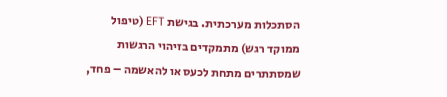הסתכלות מערכתית. בגישת EFT (טיפול ממוקד רגש) מתמקדים בזיהוי הרגשות שמסתתרים מתחת לכעס או להאשמה – פחד,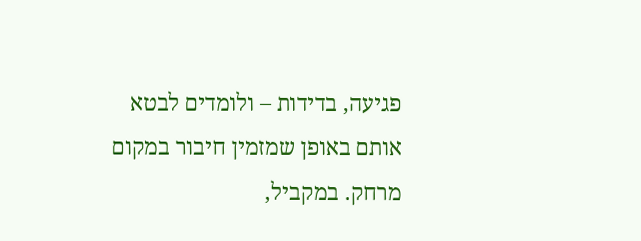פגיעה, בדידות – ולומדים לבטא אותם באופן שמזמין חיבור במקום מרחק. במקביל,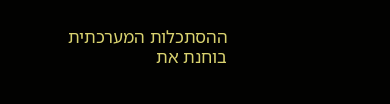ההסתכלות המערכתית בוחנת את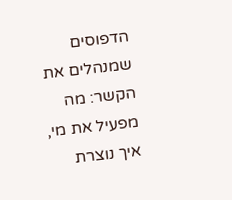הדפוסים שמנהלים את הקשר: מה מפעיל את מי, איך נוצרת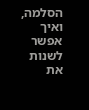הסלמה, ואיך אפשר לשנות את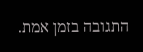התגובה בזמן אמת.